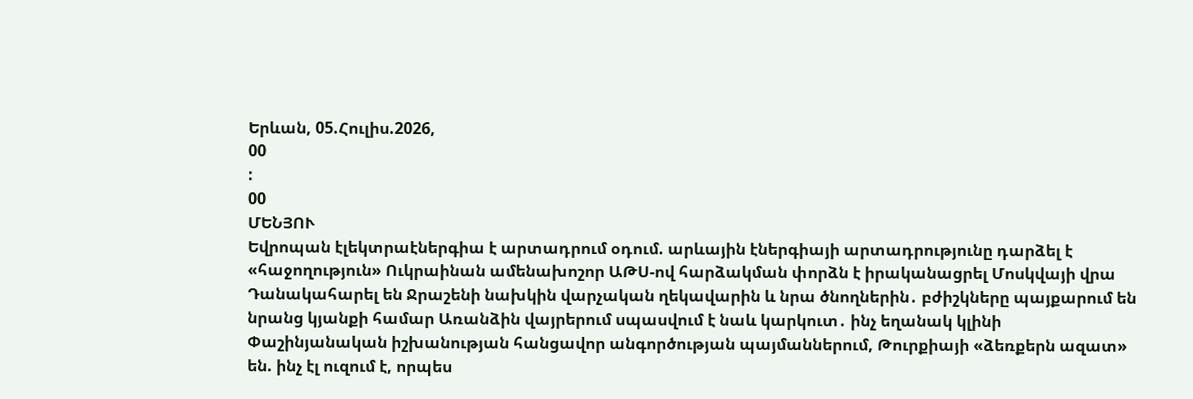Երևան, 05.Հուլիս.2026,
00
:
00
ՄԵՆՅՈՒ
Եվրոպան էլեկտրաէներգիա է արտադրում օդում. արևային էներգիայի արտադրությունը դարձել է «հաջողություն» Ուկրաինան ամենախոշոր ԱԹՍ-ով հարձակման փորձն է իրականացրել Մոսկվայի վրա Դանակահարել են Ջրաշենի նախկին վարչական ղեկավարին և նրա ծնողներին․ բժիշկները պայքարում են նրանց կյանքի համար Առանձին վայրերում սպասվում է նաև կարկուտ․ ինչ եղանակ կլինի Փաշինյանական իշխանության հանցավոր անգործության պայմաններում, Թուրքիայի «ձեռքերն ազատ» են. ինչ էլ ուզում է, որպես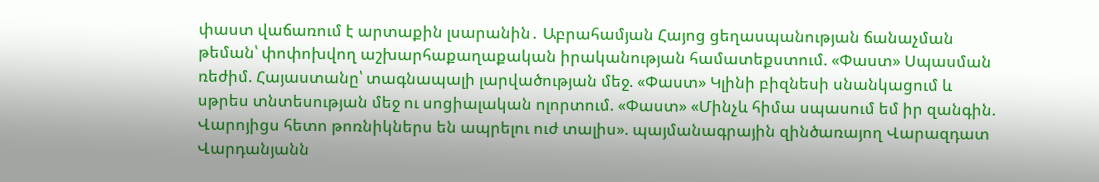փաստ վաճառում է արտաքին լսարանին․ Աբրահամյան Հայոց ցեղասպանության ճանաչման թեման՝ փոփոխվող աշխարհաքաղաքական իրականության համատեքստում. «Փաստ» Սպասման ռեժիմ. Հայաստանը՝ տագնապալի լարվածության մեջ. «Փաստ» Կլինի բիզնեսի սնանկացում և սթրես տնտեսության մեջ ու սոցիալական ոլորտում. «Փաստ» «Մինչև հիմա սպասում եմ իր զանգին. Վարոյիցս հետո թոռնիկներս են ապրելու ուժ տալիս». պայմանագրային զինծառայող Վարազդատ Վարդանյանն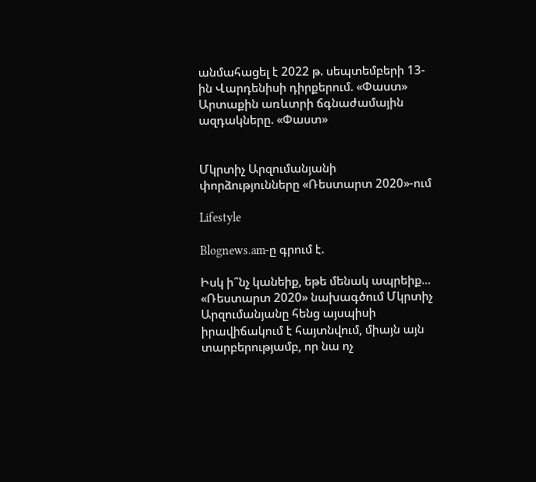անմահացել է 2022 թ. սեպտեմբերի 13-ին Վարդենիսի դիրքերում. «Փաստ» Արտաքին առևտրի ճգնաժամային ազդակները. «Փաստ»


Մկրտիչ Արզումանյանի փորձությունները «Ռեստարտ 2020»-ում

Lifestyle

Blognews.am-ը գրում է.

Իսկ ի՞նչ կանեիք, եթե մենակ ապրեիք... «Ռեստարտ 2020» նախագծում Մկրտիչ Արզումանյանը հենց այսպիսի իրավիճակում է հայտնվում, միայն այն տարբերությամբ, որ նա ոչ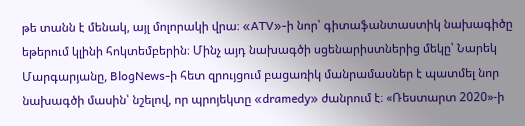թե տանն է մենակ, այլ մոլորակի վրա։ «ATV»-ի նոր՝ գիտաֆանտաստիկ նախագիծը եթերում կլինի հոկտեմբերին։ Մինչ այդ նախագծի սցենարիստներից մեկը՝ Նարեկ Մարգարյանը, BlogNews-ի հետ զրույցում բացառիկ մանրամասներ է պատմել նոր նախագծի մասին՝ նշելով, որ պրոյեկտը «dramedy» ժանրում է։ «Ռեստարտ 2020»-ի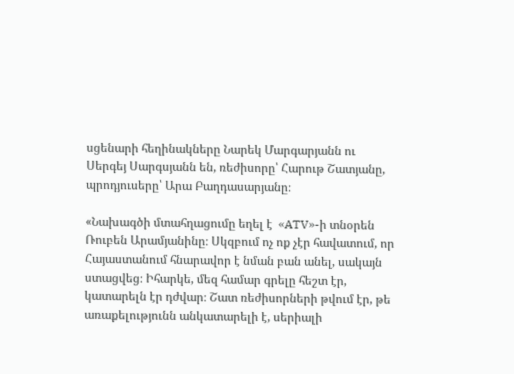սցենարի հեղինակները Նարեկ Մարգարյանն ու Սերգեյ Սարգսյանն են, ռեժիսորը՝ Հարութ Շատյանը, պրոդյուսերը՝ Արա Բաղդասարյանը։

«Նախագծի մտահղացումը եղել է  «ATV»-ի տնօրեն Ռուբեն Արամյանինը։ Սկզբում ոչ ոք չէր հավատում, որ Հայաստանում հնարավոր է նման բան անել, սակայն ստացվեց։ Իհարկե, մեզ համար գրելը հեշտ էր, կատարելն էր դժվար։ Շատ ռեժիսորների թվում էր, թե առաքելությունն անկատարելի է, սերիալի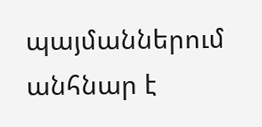պայմաններում անհնար է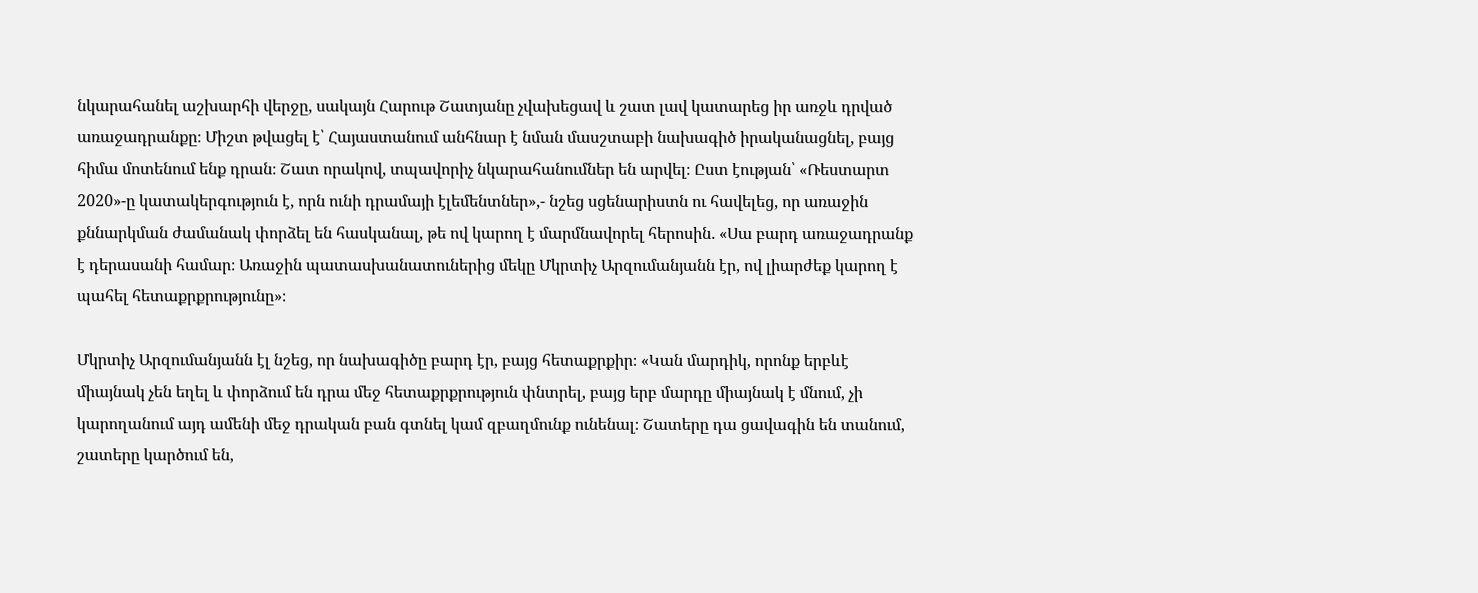նկարահանել աշխարհի վերջը, սակայն Հարութ Շատյանը չվախեցավ և շատ լավ կատարեց իր առջև դրված առաջադրանքը։ Միշտ թվացել է՝ Հայաստանում անհնար է նման մասշտաբի նախագիծ իրականացնել, բայց հիմա մոտենում ենք դրան։ Շատ որակով, տպավորիչ նկարահանումներ են արվել։ Ըստ էության՝ «Ռեստարտ 2020»-ը կատակերգություն է, որն ունի դրամայի էլեմենտներ»,- նշեց սցենարիստն ու հավելեց, որ առաջին քննարկման ժամանակ փորձել են հասկանալ, թե ով կարող է մարմնավորել հերոսին․ «Սա բարդ առաջադրանք է դերասանի համար։ Առաջին պատասխանատուներից մեկը Մկրտիչ Արզումանյանն էր, ով լիարժեք կարող է պահել հետաքրքրությունը»։

Մկրտիչ Արզումանյանն էլ նշեց, որ նախագիծը բարդ էր, բայց հետաքրքիր։ «Կան մարդիկ, որոնք երբևէ միայնակ չեն եղել և փորձում են դրա մեջ հետաքրքրություն փնտրել, բայց երբ մարդը միայնակ է մնում, չի կարողանում այդ ամենի մեջ դրական բան գտնել կամ զբաղմունք ունենալ։ Շատերը դա ցավագին են տանում, շատերը կարծում են,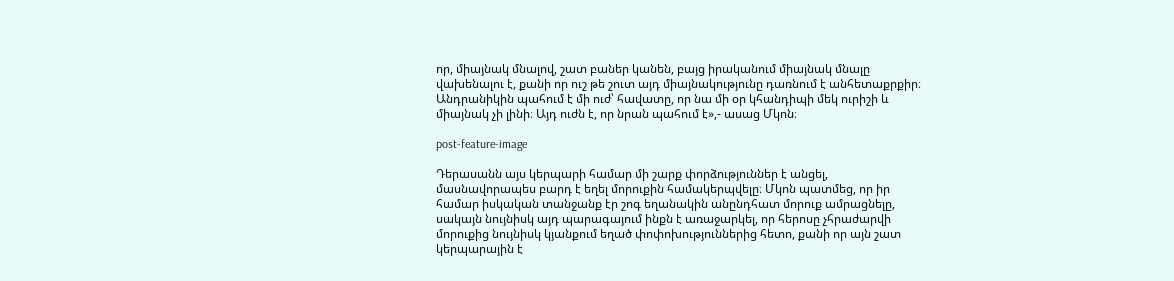որ, միայնակ մնալով, շատ բաներ կանեն, բայց իրականում միայնակ մնալը վախենալու է, քանի որ ուշ թե շուտ այդ միայնակությունը դառնում է անհետաքրքիր։ Անդրանիկին պահում է մի ուժ՝ հավատը, որ նա մի օր կհանդիպի մեկ ուրիշի և միայնակ չի լինի։ Այդ ուժն է, որ նրան պահում է»,- ասաց Մկոն։

post-feature-image

Դերասանն այս կերպարի համար մի շարք փորձություններ է անցել, մասնավորապես բարդ է եղել մորուքին համակերպվելը։ Մկոն պատմեց, որ իր համար իսկական տանջանք էր շոգ եղանակին անընդհատ մորուք ամրացնելը, սակայն նույնիսկ այդ պարագայում ինքն է առաջարկել, որ հերոսը չհրաժարվի մորուքից նույնիսկ կյանքում եղած փոփոխություններից հետո, քանի որ այն շատ կերպարային է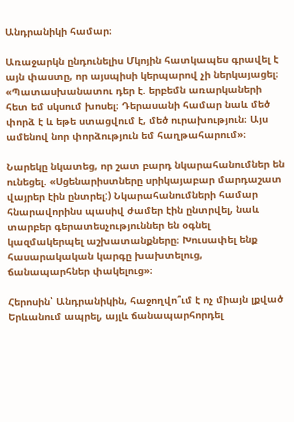Անդրանիկի համար։

Առաջարկն ընդունելիս Մկոյին հատկապես գրավել է այն փաստը, որ այսպիսի կերպարով չի ներկայացել։ «Պատասխանատու դեր է. երբեմն առարկաների հետ եմ սկսում խոսել։ Դերասանի համար նաև մեծ փորձ է և եթե ստացվում է, մեծ ուրախություն։ Այս ամենով նոր փորձություն եմ հաղթահարում»։

Նարեկը նկատեց, որ շատ բարդ նկարահանումներ են ունեցել. «Սցենարիստները սրիկայաբար մարդաշատ վայրեր էին ընտրել:) Նկարահանումների համար հնարավորինս պասիվ ժամեր էին ընտրվել, նաև տարբեր գերատեսչություններ են օգնել կազմակերպել աշխատանքները։ Խուսափել ենք հասարակական կարգը խախտելուց,  ճանապարհներ փակելուց»։

Հերոսին՝ Անդրանիկին, հաջողվո՞ւմ է ոչ միայն լքված Երևանում ապրել, այլև ճանապարհորդել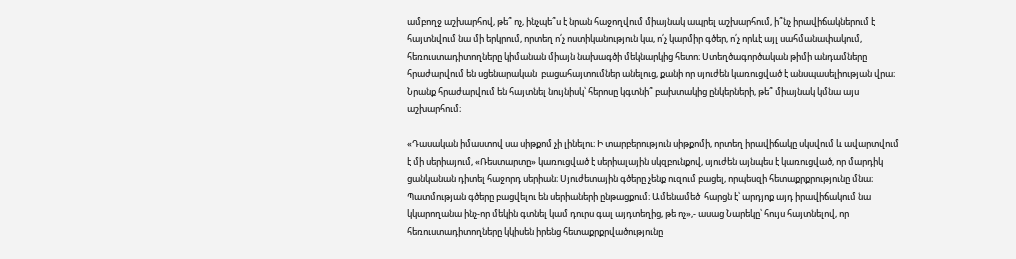ամբողջ աշխարհով, թե՞ ոչ, ինչպե՞ս է նրան հաջողվում միայնակ ապրել աշխարհում, ի՞նչ իրավիճակներում է հայտնվում նա մի երկրում, որտեղ ո՛չ ոստիկանություն կա, ո՛չ կարմիր գծեր, ո՛չ որևէ այլ սահմանափակում, հեռուստադիտողները կիմանան միայն նախագծի մեկնարկից հետո։ Ստեղծագործական թիմի անդամները հրաժարվում են սցենարական  բացահայտումներ անելուց, քանի որ սյուժեն կառուցված է անսպասելիության վրա։ Նրանք հրաժարվում են հայտնել նույնիսկ՝ հերոսը կգտնի՞ բախտակից ընկերների, թե՞ միայնակ կմնա այս աշխարհում։

«Դասական իմաստով սա սիթքոմ չի լինելու։ Ի տարբերություն սիթքոմի, որտեղ իրավիճակը սկսվում և ավարտվում է մի սերիայում, «Ռեստարտը» կառուցված է սերիալային սկզբունքով, սյուժեն այնպես է կառուցված, որ մարդիկ ցանկանան դիտել հաջորդ սերիան։ Սյուժետային գծերը չենք ուզում բացել, որպեսզի հետաքրքրությունը մնա։ Պատմության գծերը բացվելու են սերիաների ընթացքում։ Ամենամեծ  հարցն է՝ արդյոք այդ իրավիճակում նա կկարողանա ինչ-որ մեկին գտնել կամ դուրս գալ այդտեղից, թե ոչ»,- ասաց Նարեկը՝ հույս հայտնելով, որ հեռուստադիտողները կկիսեն իրենց հետաքրքրվածությունը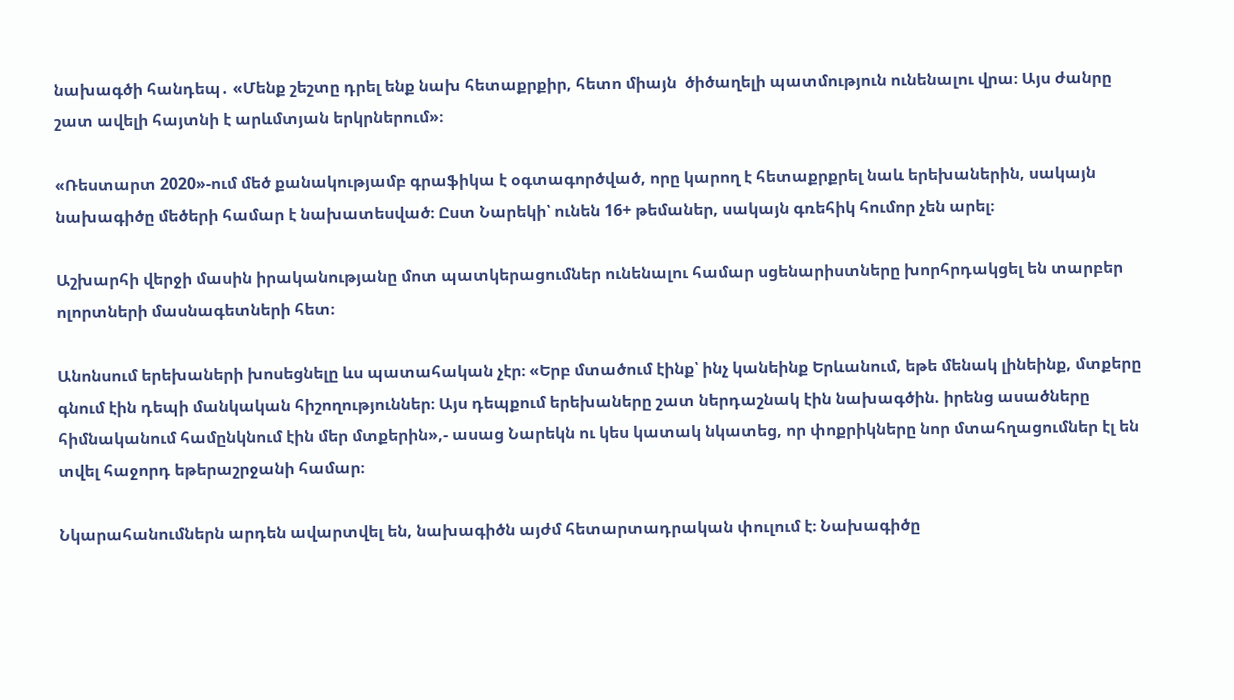նախագծի հանդեպ․ «Մենք շեշտը դրել ենք նախ հետաքրքիր, հետո միայն  ծիծաղելի պատմություն ունենալու վրա։ Այս ժանրը շատ ավելի հայտնի է արևմտյան երկրներում»։

«Ռեստարտ 2020»-ում մեծ քանակությամբ գրաֆիկա է օգտագործված, որը կարող է հետաքրքրել նաև երեխաներին, սակայն նախագիծը մեծերի համար է նախատեսված։ Ըստ Նարեկի՝ ունեն 16+ թեմաներ, սակայն գռեհիկ հումոր չեն արել։

Աշխարհի վերջի մասին իրականությանը մոտ պատկերացումներ ունենալու համար սցենարիստները խորհրդակցել են տարբեր ոլորտների մասնագետների հետ։

Անոնսում երեխաների խոսեցնելը ևս պատահական չէր։ «Երբ մտածում էինք՝ ինչ կանեինք Երևանում, եթե մենակ լինեինք, մտքերը գնում էին դեպի մանկական հիշողություններ։ Այս դեպքում երեխաները շատ ներդաշնակ էին նախագծին. իրենց ասածները հիմնականում համընկնում էին մեր մտքերին»,- ասաց Նարեկն ու կես կատակ նկատեց, որ փոքրիկները նոր մտահղացումներ էլ են տվել հաջորդ եթերաշրջանի համար։

Նկարահանումներն արդեն ավարտվել են, նախագիծն այժմ հետարտադրական փուլում է։ Նախագիծը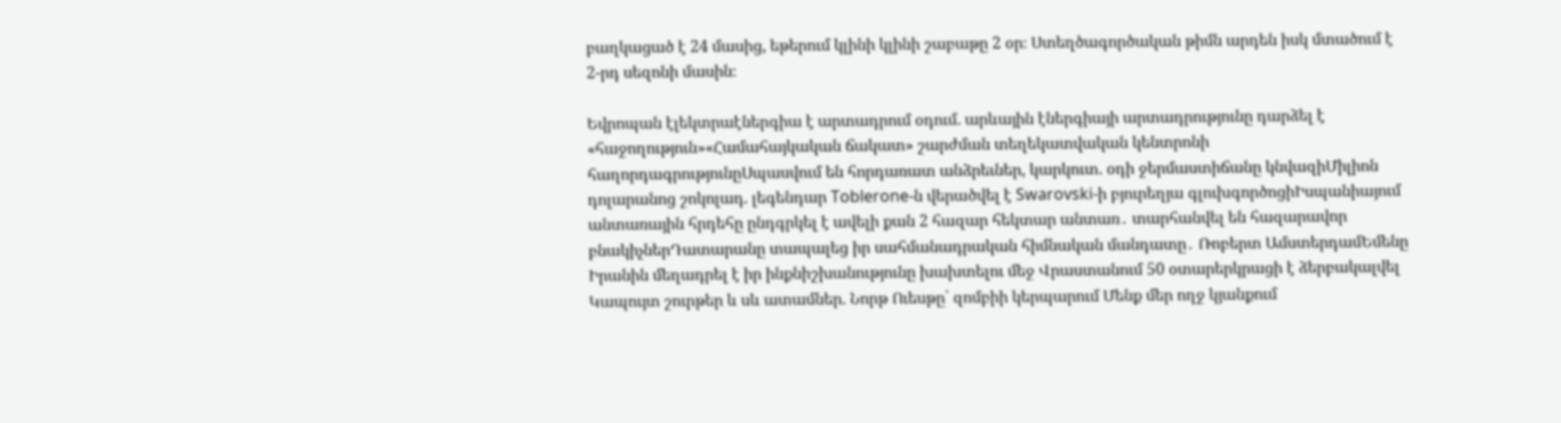բաղկացած է 24 մասից, եթերում կլինի կլինի շաբաթը 2 օր։ Ստեղծագործական թիմն արդեն իսկ մտածում է 2-րդ սեզոնի մասին։

Եվրոպան էլեկտրաէներգիա է արտադրում օդում. արևային էներգիայի արտադրությունը դարձել է «հաջողություն»«Համահայկական ճակատ» շարժման տեղեկատվական կենտրոնի հաղորդագրությունըՍպասվում են հորդառատ անձրեւներ, կարկուտ. օդի ջերմաստիճանը կնվազիՄիլիոն դոլարանոց շոկոլադ. լեգենդար Toblerone-ն վերածվել է Swarovski-ի բյուրեղյա գլուխգործոցիԻսպանիայում անտառային հրդեհը ընդգրկել է ավելի քան 2 հազար հեկտար անտառ․ տարհանվել են հազարավոր բնակիչներԴատարանը տապալեց իր սահմանադրական հիմնական մանդատը․ Ռոբերտ ԱմստերդամԵմենը Իրանին մեղադրել է իր ինքնիշխանությունը խախտելու մեջ Վրաստանում 50 օտարերկրացի է ձերբակալվել Կապույտ շուրթեր և սև ատամներ. Նորթ Ուեսթը՝ զոմբիի կերպարում Մենք մեր ողջ կյանքում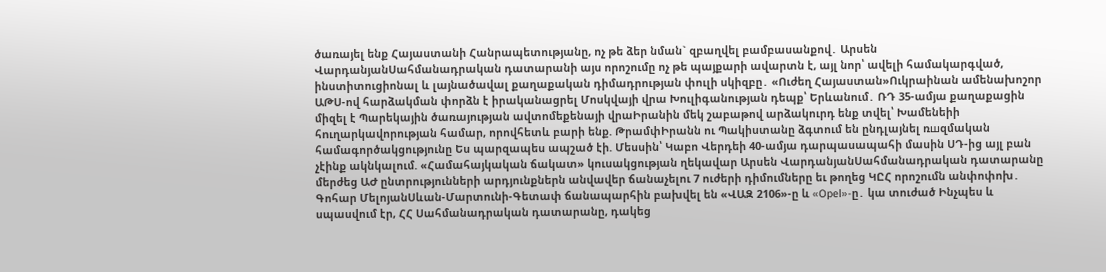ծառայել ենք Հայաստանի Հանրապետությանը, ոչ թե ձեր նման` զբաղվել բամբասանքով․ Արսեն ՎարդանյանՍահմանադրական դատարանի այս որոշումը ոչ թե պայքարի ավարտն է, այլ նոր՝ ավելի համակարգված, ինստիտուցիոնալ և լայնածավալ քաղաքական դիմադրության փուլի սկիզբը․ «Ուժեղ Հայաստան»Ուկրաինան ամենախոշոր ԱԹՍ-ով հարձակման փորձն է իրականացրել Մոսկվայի վրա Խուլիգանության դեպք՝ Երևանում․ ՌԴ 35-ամյա քաղաքացին միզել է Պարեկային ծառայության ավտոմեքենայի վրաԻրանին մեկ շաբաթով արձակուրդ ենք տվել՝ Խամենեիի հnւղարկավորության համար, որովհետև բարի ենք. ԹրամփԻրանն ու Պակիստանը ձգտում են ընդլայնել ռшզմական համագործակցությունը Ես պարզապես ապշած էի. Մեսսին՝ Կաբո Վերդեի 40-ամյա դարպասապահի մասին ՍԴ-ից այլ բան չէինք ակնկալում. «Համահայկական ճակատ» կուսակցության ղեկավար Արսեն ՎարդանյանՍահմանադրական դատարանը մերժեց ԱԺ ընտրությունների արդյունքներն անվավեր ճանաչելու 7 ուժերի դիմումները եւ թողեց ԿԸՀ որոշումն անփոփոխ․ Գոհար ՄելոյանՍևան-Մարտունի-Գետափ ճանապարհին բախվել են «ՎԱԶ 2106»-ը և «Opel»-ը․ կա տուժած Ինչպես և սպասվում էր, ՀՀ Սահմանադրական դատարանը, դակեց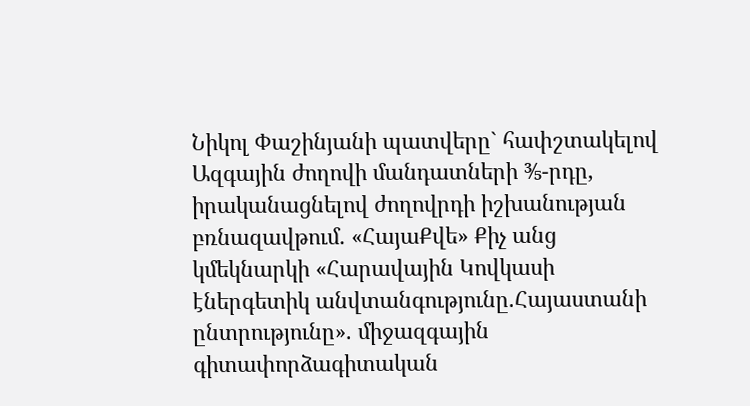Նիկոլ Փաշինյանի պատվերը` հափշտակելով Ազգային ժողովի մանդատների ⅗-րդը, իրականացնելով ժողովրդի իշխանության բռնազավթում․ «ՀայաՔվե» Քիչ անց կմեկնարկի «Հարավային Կովկասի էներգետիկ անվտանգությունը.Հայաստանի ընտրությունը». միջազգային գիտափորձագիտական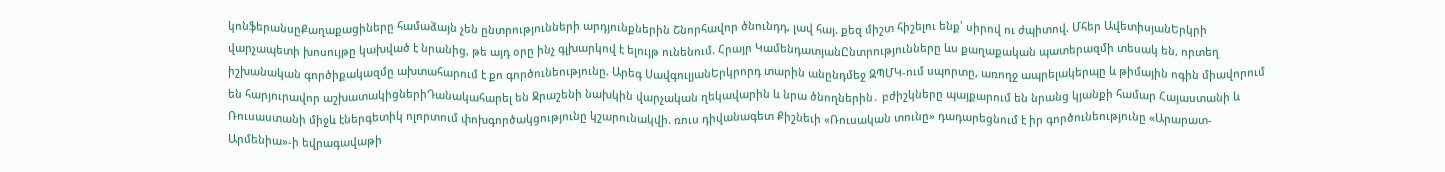կոնֆերանսըՔաղաքացիները համաձայն չեն ընտրությունների արդյունքներին Շնորհավոր ծնունդդ, լավ հայ. քեզ միշտ հիշելու ենք՝ սիրով ու ժպիտով. Մհեր ԱվետիսյանԵրկրի վարչապետի խոսույթը կախված է նրանից, թե այդ օրը ինչ գլխարկով է ելույթ ունենում. Հրայր ԿամենդատյանԸնտրությունները ևս քաղաքական պատերազմի տեսակ են, որտեղ իշխանական գործիքակազմը ախտահարում է քո գործունեությունը. Արեգ ՍավգուլյանԵրկրորդ տարին անընդմեջ ԶՊՄԿ-ում սպորտը, առողջ ապրելակերպը և թիմային ոգին միավորում են հարյուրավոր աշխատակիցներիԴանակահարել են Ջրաշենի նախկին վարչական ղեկավարին և նրա ծնողներին․ բժիշկները պայքարում են նրանց կյանքի համար Հայաստանի և Ռուսաստանի միջև էներգետիկ ոլորտում փոխգործակցությունը կշարունակվի. ռուս դիվանագետ Քիշնեւի «Ռուսական տունը» դադարեցնում է իր գործունեությունը «Արարատ-Արմենիա»-ի եվրագավաթի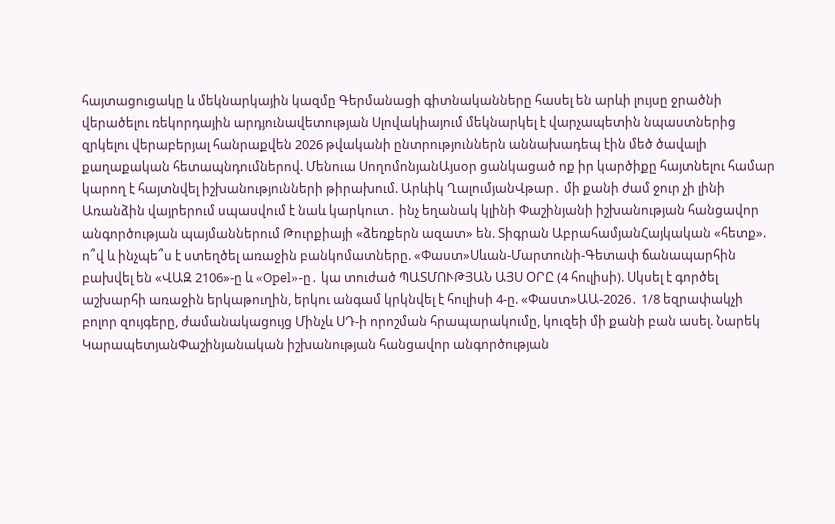հայտացուցակը և մեկնարկային կազմը Գերմանացի գիտնականները հասել են արևի լույսը ջրածնի վերածելու ռեկորդային արդյունավետության Սլովակիայում մեկնարկել է վարչապետին նպաստներից զրկելու վերաբերյալ հանրաքվեն 2026 թվականի ընտրություններն աննախադեպ էին մեծ ծավալի քաղաքական հետապնդումներով. Մենուա ՍողոմոնյանԱյսօր ցանկացած ոք իր կարծիքը հայտնելու համար կարող է հայտնվել իշխանությունների թիրախում. Արևիկ ՂալումյանՎթար․ մի քանի ժամ ջուր չի լինի Առանձին վայրերում սպասվում է նաև կարկուտ․ ինչ եղանակ կլինի Փաշինյանի իշխանության հանցավոր անգործության պայմաններում Թուրքիայի «ձեռքերն ազատ» են. Տիգրան ԱբրահամյանՀայկական «հետք». ո՞վ և ինչպե՞ս է ստեղծել առաջին բանկոմատները. «Փաստ»Սևան-Մարտունի-Գետափ ճանապարհին բախվել են «ՎԱԶ 2106»-ը և «Opel»-ը․ կա տուժած ՊԱՏՄՈՒԹՅԱՆ ԱՅՍ ՕՐԸ (4 հուլիսի). Սկսել է գործել աշխարհի առաջին երկաթուղին, երկու անգամ կրկնվել է հուլիսի 4-ը. «Փաստ»ԱԱ-2026․ 1/8 եզրափակչի բոլոր զույգերը, ժամանակացույց Մինչև ՍԴ-ի որոշման հրապարակումը, կուզեի մի քանի բան ասել. Նարեկ ԿարապետյանՓաշինյանական իշխանության հանցավոր անգործության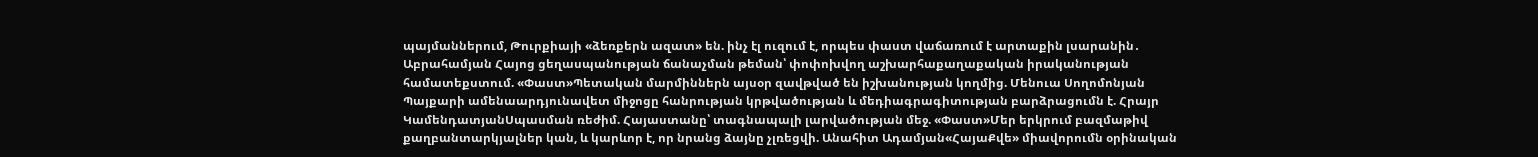պայմաններում, Թուրքիայի «ձեռքերն ազատ» են. ինչ էլ ուզում է, որպես փաստ վաճառում է արտաքին լսարանին․ Աբրահամյան Հայոց ցեղասպանության ճանաչման թեման՝ փոփոխվող աշխարհաքաղաքական իրականության համատեքստում. «Փաստ»Պետական մարմիններն այսօր զավթված են իշխանության կողմից. Մենուա Սողոմոնյան Պայքարի ամենաարդյունավետ միջոցը հանրության կրթվածության և մեդիագրագիտության բարձրացումն է. Հրայր ԿամենդատյանՍպասման ռեժիմ. Հայաստանը՝ տագնապալի լարվածության մեջ. «Փաստ»Մեր երկրում բազմաթիվ քաղբանտարկյալներ կան, և կարևոր է, որ նրանց ձայնը չլռեցվի. Անահիտ Ադամյան«ՀայաՔվե» միավորումն օրինական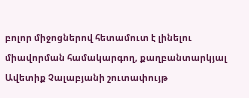բոլոր միջոցներով հետամուտ է լինելու միավորման համակարգող, քաղբանտարկյալ Ավետիք Չալաբյանի շուտափույթ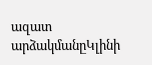ազատ արձակմանըԿլինի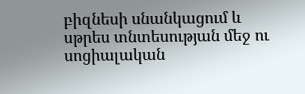բիզնեսի սնանկացում և սթրես տնտեսության մեջ ու սոցիալական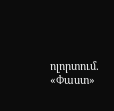ոլորտում. «Փաստ»